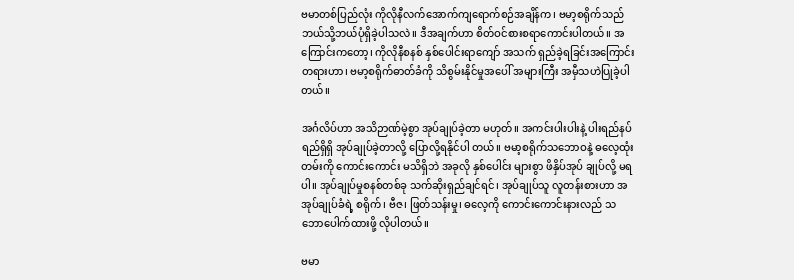ဗမာတစ်ပြည်လုံး ကိုလိုနီလက်အောက်ကျရောက်စဉ်အချိန်က၊ ဗမာ့စရိုက်သည် ဘယ်သို့ဘယ်ပုံရှိခဲ့ပါသလဲ။ ဒီအချက်ဟာ စိတ်ဝင်စားစရာကောင်းပါတယ်။ အကြောင်းကတော့၊ ကိုလိုနီစနစ် နှစ်ပေါင်းရာကျော် အသက် ရှည်ခဲ့ရခြင်းအကြောင်းတရားဟာ၊ ဗမာ့စရိုက်ဓာတ်ခံကို သိစွမ်းနိုင်မှုအပေါ် အများကြီး အမှီသဟဲပြုခဲ့ပါတယ်။

အင်္ဂလိပ်ဟာ အသိဉာဏ်မဲ့စွာ အုပ်ချုပ်ခဲ့တာ မဟုတ်။ အကင်းပါးပါးနဲ့ ပါးရည်နပ်ရည်ရှိရှိ အုပ်ချုပ်ခဲ့တာလို့ ပြောလို့ရနိုင်ပါ တယ်။ ဗမာ့စရိုက်သဘောဝနဲ့ ဓလေ့ထုံးတမ်းကို ကောင်းကောင်း မသိရှိဘဲ အခုလို နှစ်ပေါင်း များစွာ ဖိနှိပ်အုပ် ချုပ်လို့ မရပါ။ အုပ်ချုပ်မှုစနစ်တစ်ခု သက်ဆိုးရှည်ချင်ရင်၊ အုပ်ချုပ်သူ လူတန်းစားဟာ အအုပ်ချုပ်ခံရဲ့ စရိုက်၊ ဗီဇ၊ ဖြတ်သန်းမှု၊ ဓလေ့ကို ကောင်းကောင်းနားလည် သဘောပေါက်ထားဖို့ လိုပါတယ်။

ဗမာ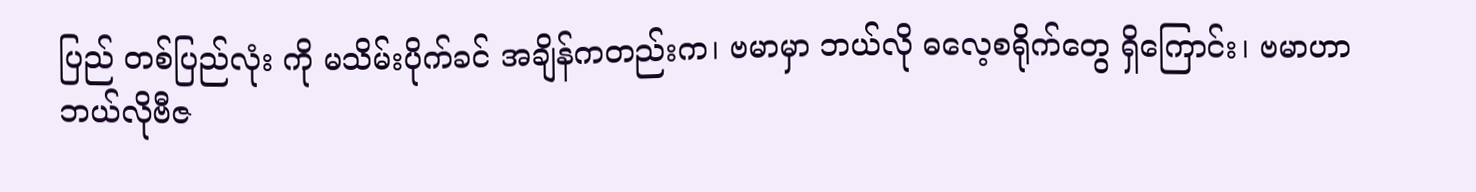ပြည် တစ်ပြည်လုံး ကို မသိမ်းပိုက်ခင် အချိန်ကတည်းက၊ ဗမာမှာ ဘယ်လို ဓလေ့စရိုက်တွေ ရှိကြောင်း၊ ဗမာဟာ ဘယ်လိုဗီဇ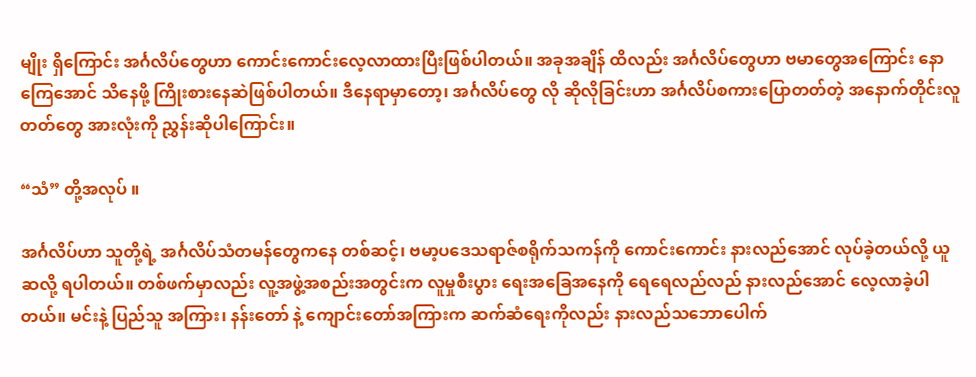မျိုး ရှိကြောင်း အင်္ဂလိပ်တွေဟာ ကောင်းကောင်းလေ့လာထားပြီးဖြစ်ပါတယ်။ အခုအချိန် ထိလည်း အင်္ဂလိပ်တွေဟာ ဗမာတွေအကြောင်း နောကြေအောင် သိနေဖို့ ကြိုးစားနေဆဲဖြစ်ပါတယ်။ ဒီနေရာမှာတော့၊ အင်္ဂလိပ်တွေ လို ဆိုလိုခြင်းဟာ အင်္ဂလိပ်စကားပြောတတ်တဲ့ အနောက်တိုင်းလူတတ်တွေ အားလုံးကို ညွှန်းဆိုပါကြောင်း။

“သံ” တို့အလုပ် ။

အင်္ဂလိပ်ဟာ သူတို့ရဲ့ အင်္ဂလိပ်သံတမန်တွေကနေ တစ်ဆင့်၊ ဗမာ့ပဒေသရာဇ်စရိုက်သကန်ကို ကောင်းကောင်း နားလည်အောင် လုပ်ခဲ့တယ်လို့ ယူဆလို့ ရပါတယ်။ တစ်ဖက်မှာလည်း လူ့အဖွဲ့အစည်းအတွင်းက လူမှုစီးပွား ရေးအခြေအနေကို ရေရေလည်လည် နားလည်အောင် လေ့လာခဲ့ပါတယ်။ မင်းနဲ့ ပြည်သူ အကြား၊ နန်းတော် နဲ့ ကျောင်းတော်အကြားက ဆက်ဆံရေးကိုလည်း နားလည်သဘောပေါက်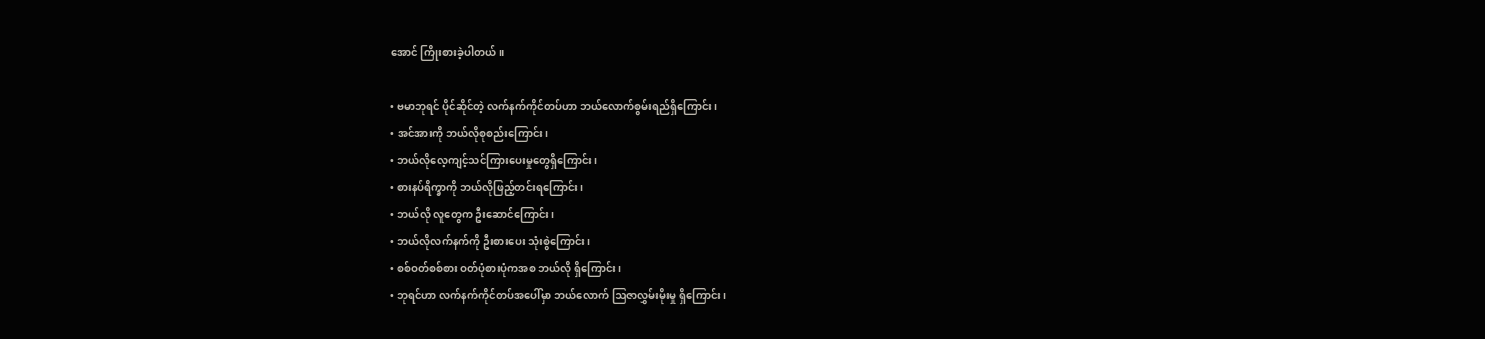အောင် ကြိုးစားခဲ့ပါတယ်။

• ဗမာဘုရင် ပိုင်ဆိုင်တဲ့ လက်နက်ကိုင်တပ်ဟာ ဘယ်လောက်စွမ်းရည်ရှိကြောင်း၊
• အင်အားကို ဘယ်လိုစုစည်းကြောင်း၊
• ဘယ်လိုလေ့ကျင့်သင်ကြားပေးမှုတွေရှိကြောင်း၊
• စားနပ်ရိက္ခာကို ဘယ်လိုဖြည့်တင်းရကြောင်း၊
• ဘယ်လို လူတွေက ဦးဆောင်ကြောင်း၊
• ဘယ်လိုလက်နက်ကို ဦးစားပေး သုံးစွဲကြောင်း၊
• စစ်ဝတ်စစ်စား ဝတ်ပုံစားပုံကအစ ဘယ်လို ရှိကြောင်း၊
• ဘုရင်ဟာ လက်နက်ကိုင်တပ်အပေါ်မှာ ဘယ်လောက် ဩဇာလွှမ်းမိုးမှု ရှိကြောင်း၊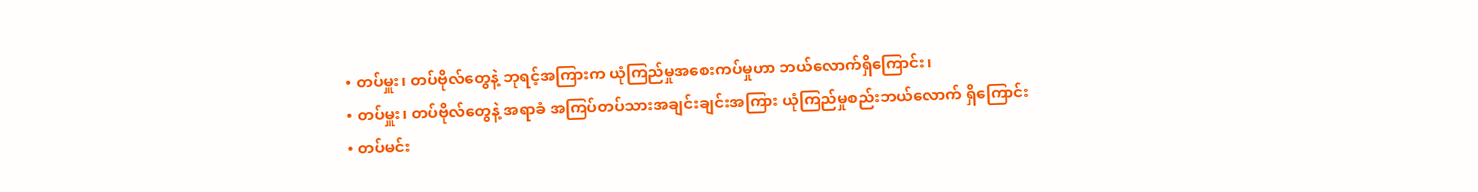• တပ်မှူး၊ တပ်ဗိုလ်တွေနဲ့ ဘုရင့်အကြားက ယုံကြည်မှုအစေးကပ်မှုဟာ ဘယ်လောက်ရှိကြောင်း၊
• တပ်မှူး၊ တပ်ဗိုလ်တွေနဲ့ အရာခံ အကြပ်တပ်သားအချင်းချင်းအကြား ယုံကြည်မှုစည်းဘယ်လောက် ရှိကြောင်း
• တပ်မင်း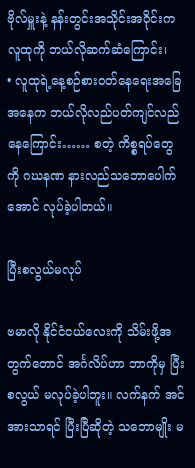ဗိုလ်မှူးနဲ့ နန်းတွင်းအသိုင်းအဝိုင်းက လူထုကို ဘယ်လိုဆက်ဆံကြောင်း၊
• လူထုရဲ့နေ့စဉ်စားဝတ်နေရေးအခြေအနေက ဘယ်လိုလည်ပတ်ကျင်လည်နေကြောင်း…… စတဲ့ ကိစ္စရပ်တွေကို ဂဃနဏ နားလည်သဘောပေါက်အောင် လုပ်ခဲ့ပါတယ်။

ပြီးစလွယ်မလုပ်

ဗမာလို နိုင်ငံငယ်လေးကို သိမ်းဖို့အတွက်တောင် အင်္ဂလိပ်ဟာ ဘာကိုမှ ပြီးစလွယ် မလုပ်ခဲ့ပါဘူး။ လက်နက် အင်အားသာရင် ပြီးပြီဆိုတဲ့ သဘောမျိုး မ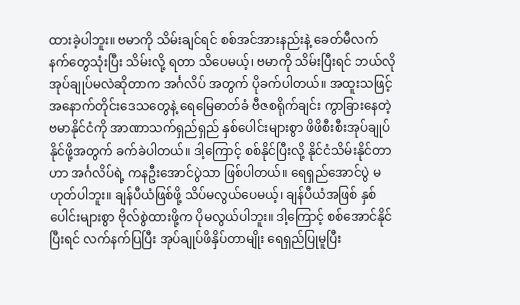ထားခဲ့ပါဘူး။ ဗမာကို သိမ်းချင်ရင် စစ်အင်အားနည်းနဲ့ ခေတ်မီလက် နက်တွေသုံးပြီး သိမ်းလို့ ရတာ သိပေမယ့်၊ ဗမာကို သိမ်းပြီးရင် ဘယ်လို အုပ်ချုပ်မလဲဆိုတာက အင်္ဂလိပ် အတွက် ပိုခက်ပါတယ်။ အထူးသဖြင့် အနောက်တိုင်းဒေသတွေနဲ့ ရေမြေဓာတ်ခံ ဗီဇစရိုက်ချင်း ကွာခြားနေတဲ့ ဗမာနိုင်ငံကို အာဏာသက်ရှည်ရှည် နှစ်ပေါင်းများစွာ ဖိဖိစီးစီးအုပ်ချုပ်နိုင်ဖို့အတွက် ခက်ခဲပါတယ်။ ဒါ့ကြောင့် စစ်နိုင်ပြီးလို့ နိုင်ငံသိမ်းနိုင်တာဟာ အင်္ဂလိပ်ရဲ့ ကနဦးအောင်ပွဲသာ ဖြစ်ပါတယ်။ ရေရှည်အောင်ပွဲ မဟုတ်ပါဘူး။ ချန်ပီယံဖြစ်ဖို့ သိပ်မလွယ်ပေမယ့်၊ ချန်ပီယံအဖြစ် နှစ်ပေါင်းများစွာ ဗိုလ်စွဲထားဖို့က ပိုမလွယ်ပါဘူး။ ဒါ့ကြောင့် စစ်အောင်နိုင်ပြီးရင် လက်နက်ပြပြီး အုပ်ချုပ်ဖိနှိပ်တာမျိုး ရေရှည်ပြုမူပြီး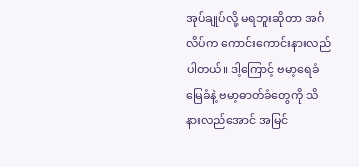အုပ်ချုပ်လို့ မရဘူးဆိုတာ အင်္ဂလိပ်က ကောင်းကောင်းနားလည်ပါတယ်။ ဒါ့ကြောင့် ဗမာ့ရေခံမြေခံနဲ့ ဗမာ့ဓာတ်ခံတွေကို သိနားလည်အောင် အမြင်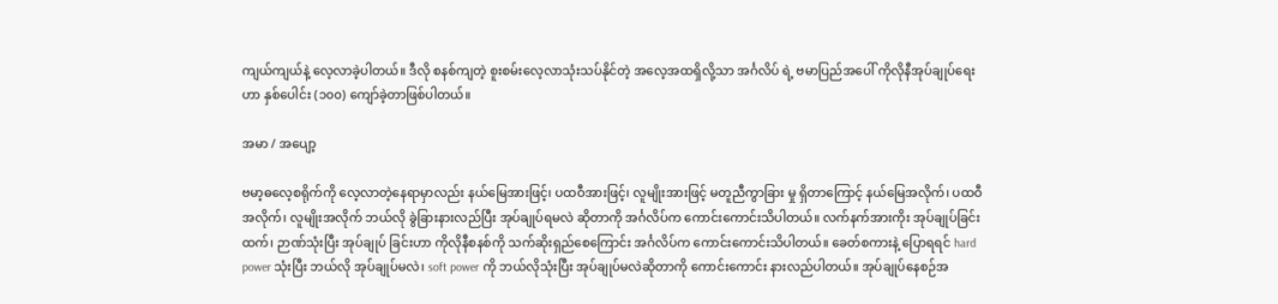ကျယ်ကျယ်နဲ့ လေ့လာခဲ့ပါတယ်။ ဒီလို စနစ်ကျတဲ့ စူးစမ်းလေ့လာသုံးသပ်နိုင်တဲ့ အလေ့အထရှိလို့သာ အင်္ဂလိပ် ရဲ့ ဗမာပြည်အပေါ် ကိုလိုနီအုပ်ချုပ်ရေးဟာ နှစ်ပေါင်း (၁၀၀) ကျော်ခဲ့တာဖြစ်ပါတယ်။

အမာ / အပျော့

ဗမာ့ဓလေ့စရိုက်ကို လေ့လာတဲ့နေရာမှာလည်း နယ်မြေအားဖြင့်၊ ပထဝီအားဖြင့်၊ လူမျိုးအားဖြင့် မတူညီကွာခြား မှု ရှိတာကြောင့် နယ်မြေအလိုက်၊ ပထဝီအလိုက်၊ လူမျိုးအလိုက် ဘယ်လို ခွဲခြားနားလည်ပြီး အုပ်ချုပ်ရမလဲ ဆိုတာကို အင်္ဂလိပ်က ကောင်းကောင်းသိပါတယ်။ လက်နက်အားကိုး အုပ်ချုပ်ခြင်းထက်၊ ဉာဏ်သုံးပြီး အုပ်ချုပ် ခြင်းဟာ ကိုလိုနီစနစ်ကို သက်ဆိုးရှည်စေကြောင်း အင်္ဂလိပ်က ကောင်းကောင်းသိပါတယ်။ ခေတ်စကားနဲ့ ပြောရရင် hard power သုံးပြီး ဘယ်လို အုပ်ချုပ်မလဲ၊ soft power ကို ဘယ်လိုသုံးပြီး အုပ်ချုပ်မလဲဆိုတာကို ကောင်းကောင်း နားလည်ပါတယ်။ အုပ်ချုပ်နေစဉ်အ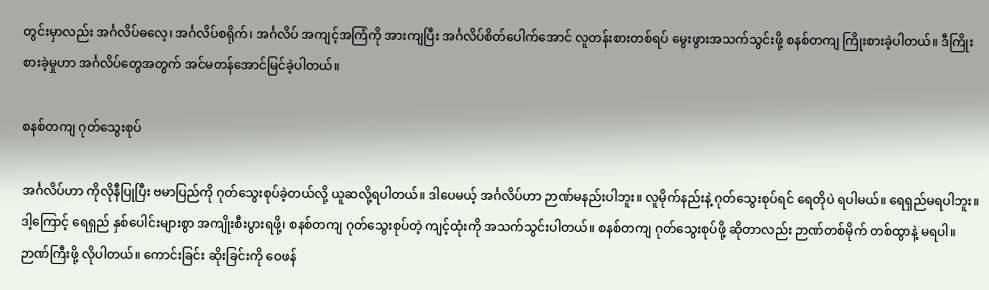တွင်းမှာလည်း အင်္ဂလိပ်ဓလေ့၊ အင်္ဂလိပ်စရိုက်၊ အင်္ဂလိပ် အကျင့်အကြံကို အားကျပြီး အင်္ဂလိပ်စိတ်ပေါက်အောင် လူတန်းစားတစ်ရပ် မွေးဖွားအသက်သွင်းဖို့ စနစ်တကျ ကြိုးစားခဲ့ပါတယ်။ ဒီကြိုးစားခဲ့မှုဟာ အင်္ဂလိပ်တွေအတွက် အင်မတန်အောင်မြင်ခဲ့ပါတယ်။

စနစ်တကျ ဂုတ်သွေးစုပ်

အင်္ဂလိပ်ဟာ ကိုလိုနီပြုပြီး ဗမာပြည်ကို ဂုတ်သွေးစုပ်ခဲ့တယ်လို့ ယူဆလို့ရပါတယ်။ ဒါပေမယ့် အင်္ဂလိပ်ဟာ ဉာဏ်မနည်းပါဘူး။ လူမိုက်နည်းနဲ့ ဂုတ်သွေးစုပ်ရင် ရေတိုပဲ ရပါမယ်။ ရေရှည်မရပါဘူး။ ဒါ့ကြောင့် ရေရှည် နှစ်ပေါင်းများစွာ အကျိုးစီးပွားရဖို့၊ စနစ်တကျ ဂုတ်သွေးစုပ်တဲ့ ကျင့်ထုံးကို အသက်သွင်းပါတယ်။ စနစ်တကျ ဂုတ်သွေးစုပ်ဖို့ ဆိုတာလည်း ဉာဏ်တစ်မိုက် တစ်ထွာနဲ့ မရပါ။ ဉာဏ်ကြီးဖို့ လိုပါတယ်။ ကောင်းခြင်း ဆိုးခြင်းကို ဝေဖန်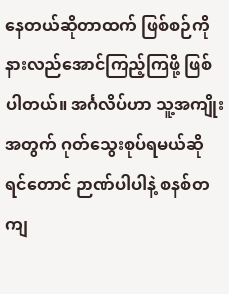နေတယ်ဆိုတာထက် ဖြစ်စဉ်ကို နားလည်အောင်ကြည့်ကြဖို့ ဖြစ်ပါတယ်။ အင်္ဂလိပ်ဟာ သူ့အကျိုး အတွက် ဂုတ်သွေးစုပ်ရမယ်ဆိုရင်တောင် ဉာဏ်ပါပါနဲ့ စနစ်တကျ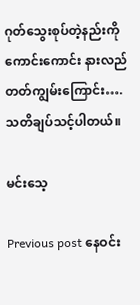ဂုတ်သွေးစုပ်တဲ့နည်းကို ကောင်းကောင်း နားလည်တတ်ကျွမ်းကြောင်း…. သတိချပ်သင့်ပါတယ်။

မင်းသေ့

Previous post နေဝင်း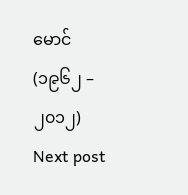မောင် (၁၉၆၂ – ၂၀၁၂)
Next post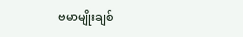ဗမာမျိုးချစ်